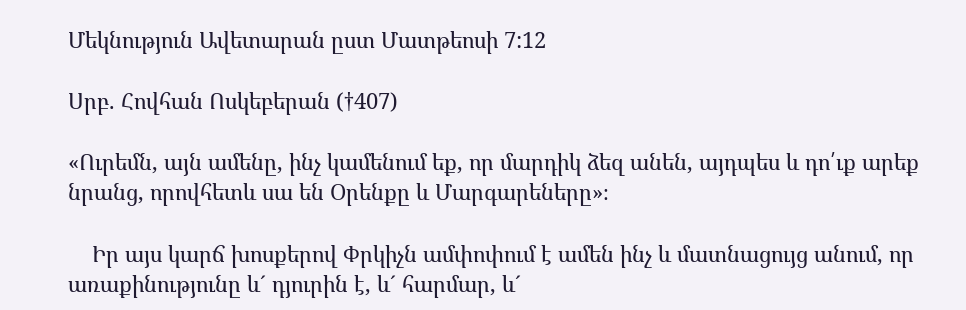Մեկնություն Ավետարան ըստ Մատթեոսի 7:12

Սրբ. Հովհան Ոսկեբերան (†407)

«Ուրեմն, այն ամենը, ինչ կամենում եք, որ մարդիկ ձեզ անեն, այդպես և դո՛ւք արեք նրանց, որովհետև սա են Օրենքը և Մարգարեները»։

    Իր այս կարճ խոսքերով Փրկիչն ամփոփում է ամեն ինչ և մատնացույց անում, որ առաքինությունը և´ դյուրին է, և´ հարմար, և´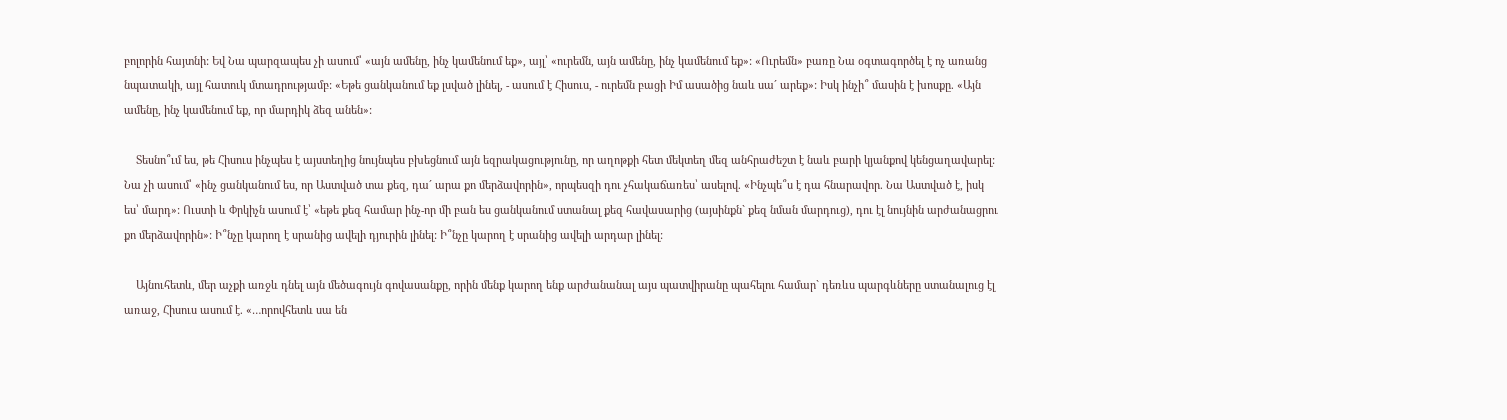բոլորին հայտնի: Եվ Նա պարզապես չի ասում՝ «այն ամենը, ինչ կամենում եք», այլ՝ «ուրեմն, այն ամենը, ինչ կամենում եք»: «Ուրեմն» բառը Նա օգտագործել է ոչ առանց նպատակի, այլ հատուկ մտադրությամբ: «Եթե ցանկանում եք լսված լինել, - ասում է Հիսուս, - ուրեմն բացի Իմ ասածից նաև սա´ արեք»: Իսկ ինչի՞ մասին է խոսքը. «Այն ամենը, ինչ կամենում եք, որ մարդիկ ձեզ անեն»:

    Տեսնո՞ւմ ես, թե Հիսուս ինչպես է այստեղից նույնպես բխեցնում այն եզրակացությունը, որ աղոթքի հետ մեկտեղ մեզ անհրաժեշտ է նաև բարի կյանքով կենցաղավարել: Նա չի ասում՝ «ինչ ցանկանում ես, որ Աստված տա քեզ, դա´ արա քո մերձավորին», որպեսզի դու չհակաճառես՝ ասելով. «Ինչպե՞ս է դա հնարավոր. Նա Աստված է, իսկ ես՝ մարդ»: Ուստի և Փրկիչն ասում է՝ «եթե քեզ համար ինչ-որ մի բան ես ցանկանում ստանալ քեզ հավասարից (այսինքն` քեզ նման մարդուց), դու էլ նույնին արժանացրու քո մերձավորին»: Ի՞նչը կարող է սրանից ավելի դյուրին լինել: Ի՞նչը կարող է սրանից ավելի արդար լինել:

    Այնուհետև, մեր աչքի առջև դնել այն մեծագույն գովասանքը, որին մենք կարող ենք արժանանալ այս պատվիրանը պահելու համար` դեռևս պարգևները ստանալուց էլ առաջ, Հիսուս ասում է. «…որովհետև սա են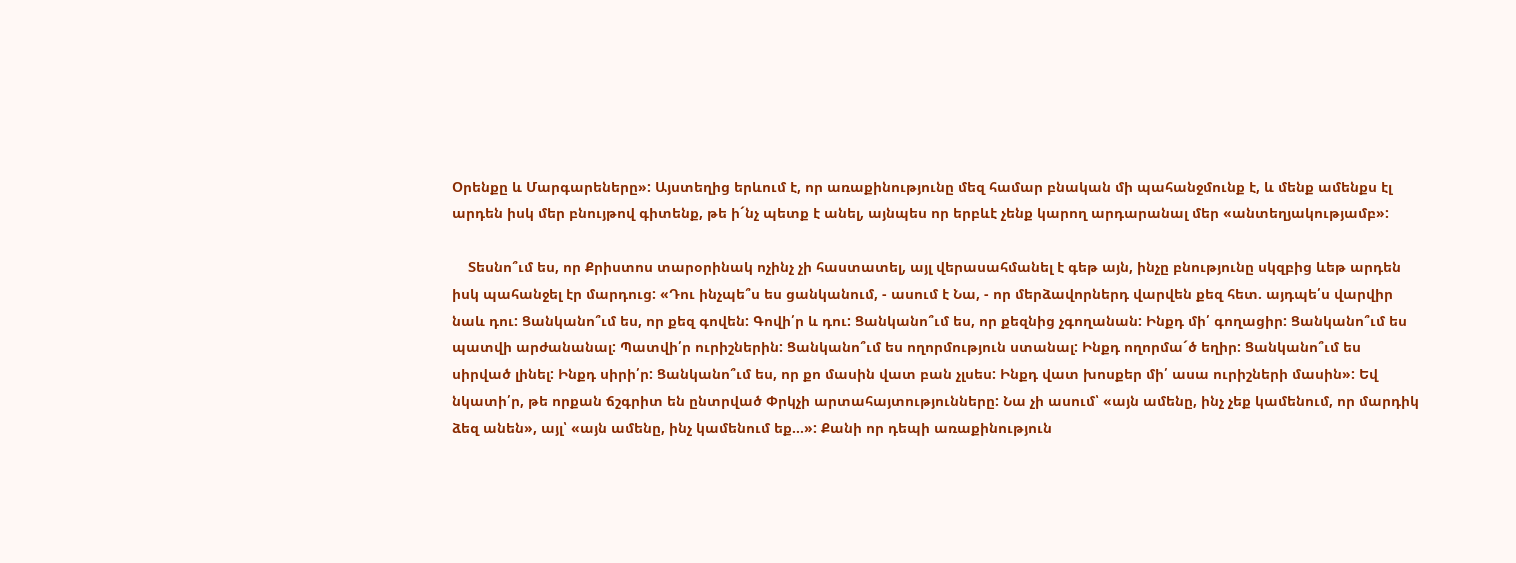Օրենքը և Մարգարեները»: Այստեղից երևում է, որ առաքինությունը մեզ համար բնական մի պահանջմունք է, և մենք ամենքս էլ արդեն իսկ մեր բնույթով գիտենք, թե ի´նչ պետք է անել, այնպես որ երբևէ չենք կարող արդարանալ մեր «անտեղյակությամբ»:

    Տեսնո՞ւմ ես, որ Քրիստոս տարօրինակ ոչինչ չի հաստատել, այլ վերասահմանել է գեթ այն, ինչը բնությունը սկզբից ևեթ արդեն իսկ պահանջել էր մարդուց: «Դու ինչպե՞ս ես ցանկանում, - ասում է Նա, - որ մերձավորներդ վարվեն քեզ հետ. այդպե՛ս վարվիր նաև դու: Ցանկանո՞ւմ ես, որ քեզ գովեն: Գովի՛ր և դու: Ցանկանո՞ւմ ես, որ քեզնից չգողանան: Ինքդ մի՛ գողացիր: Ցանկանո՞ւմ ես պատվի արժանանալ: Պատվի՛ր ուրիշներին: Ցանկանո՞ւմ ես ողորմություն ստանալ: Ինքդ ողորմա´ծ եղիր: Ցանկանո՞ւմ ես սիրված լինել: Ինքդ սիրի՛ր: Ցանկանո՞ւմ ես, որ քո մասին վատ բան չլսես: Ինքդ վատ խոսքեր մի՛ ասա ուրիշների մասին»: Եվ նկատի՛ր, թե որքան ճշգրիտ են ընտրված Փրկչի արտահայտությունները: Նա չի ասում՝ «այն ամենը, ինչ չեք կամենում, որ մարդիկ ձեզ անեն», այլ՝ «այն ամենը, ինչ կամենում եք…»: Քանի որ դեպի առաքինություն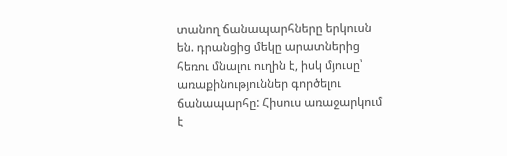տանող ճանապարհները երկուսն են. դրանցից մեկը արատներից հեռու մնալու ուղին է, իսկ մյուսը՝ առաքինություններ գործելու ճանապարհը: Հիսուս առաջարկում է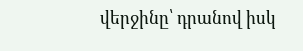վերջինը՝ դրանով իսկ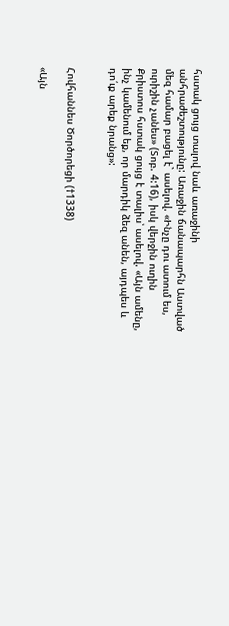հստակ ցույց տալով նաև առաջինի անհրաժեշտությունը: Առաջին ճանապարհն Աստված մեզ համար բացել է` ասելով. «Ինչը դու ատում ես, ուրիշին չանես» (Տոբ. 4:16), իսկ վերջին ուղին Քրիստոս հստակ ցույց է տալիս՝ ասելով. «Այն ամենը, ինչ կամենում եք, որ մարդիկ ձեզ անեն, այդպես և դո՛ւք արեք նրանց»:


Հովհաննես Ծործորեցի (†1338)

«Այն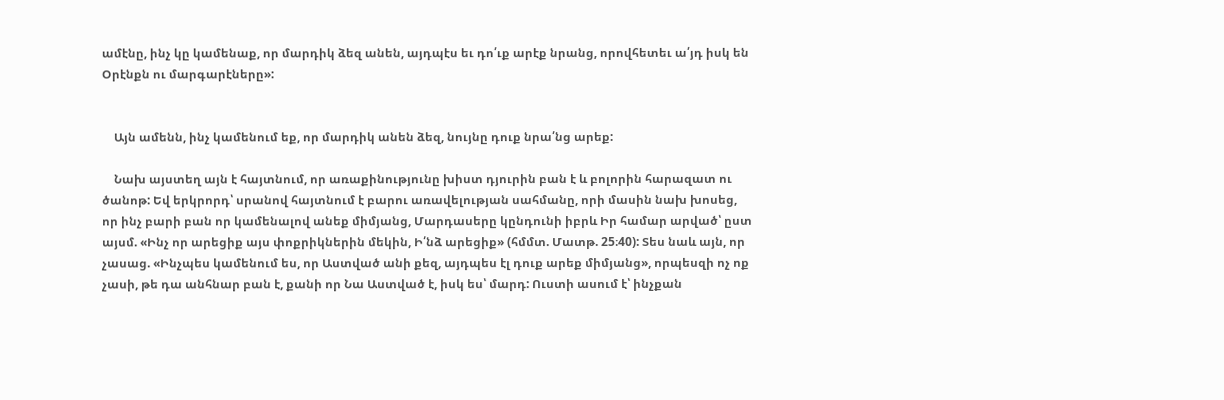ամէնը, ինչ կը կամենաք, որ մարդիկ ձեզ անեն, այդպէս եւ դո՛ւք արէք նրանց, որովհետեւ ա՛յդ իսկ են Օրէնքն ու մարգարէները»:


    Այն ամենն, ինչ կամենում եք, որ մարդիկ անեն ձեզ, նույնը դուք նրա՛նց արեք:

    Նախ այստեղ այն է հայտնում, որ առաքինությունը խիստ դյուրին բան է և բոլորին հարազատ ու ծանոթ: Եվ երկրորդ՝ սրանով հայտնում է բարու առավելության սահմանը, որի մասին նախ խոսեց, որ ինչ բարի բան որ կամենալով անեք միմյանց, Մարդասերը կընդունի իբրև Իր համար արված՝ ըստ այսմ. «Ինչ որ արեցիք այս փոքրիկներին մեկին, Ի՛նձ արեցիք» (հմմտ. Մատթ. 25։40): Տես նաև այն, որ չասաց. «Ինչպես կամենում ես, որ Աստված անի քեզ, այդպես էլ դուք արեք միմյանց», որպեսզի ոչ ոք չասի, թե դա անհնար բան է, քանի որ Նա Աստված է, իսկ ես՝ մարդ: Ուստի ասում է՝ ինչքան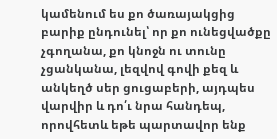կամենում ես քո ծառայակցից բարիք ընդունել՝ որ քո ունեցվածքը չգողանա, քո կնոջն ու տունը չցանկանա, լեզվով գովի քեզ և անկեղծ սեր ցուցաբերի, այդպես վարվիր և դո՛ւ նրա հանդեպ, որովհետև եթե պարտավոր ենք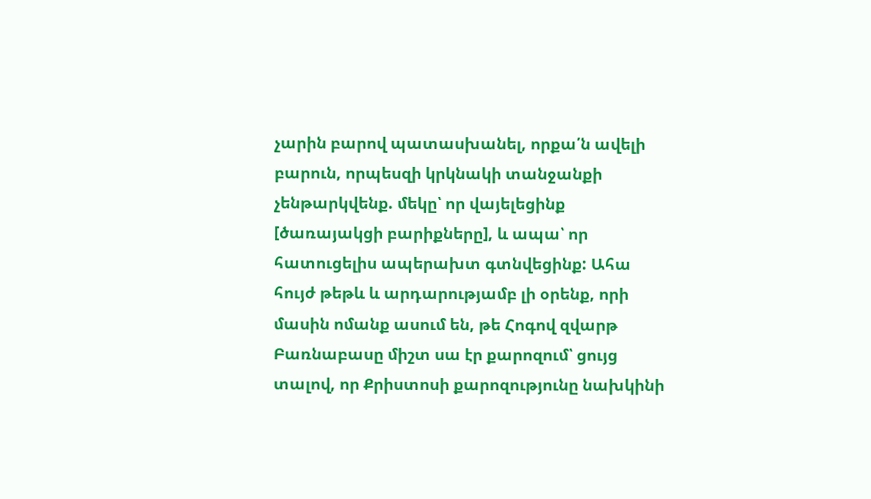չարին բարով պատասխանել, որքա՛ն ավելի բարուն, որպեսզի կրկնակի տանջանքի չենթարկվենք. մեկը՝ որ վայելեցինք [ծառայակցի բարիքները], և ապա՝ որ հատուցելիս ապերախտ գտնվեցինք: Ահա հույժ թեթև և արդարությամբ լի օրենք, որի մասին ոմանք ասում են, թե Հոգով զվարթ Բառնաբասը միշտ սա էր քարոզում՝ ցույց տալով, որ Քրիստոսի քարոզությունը նախկինի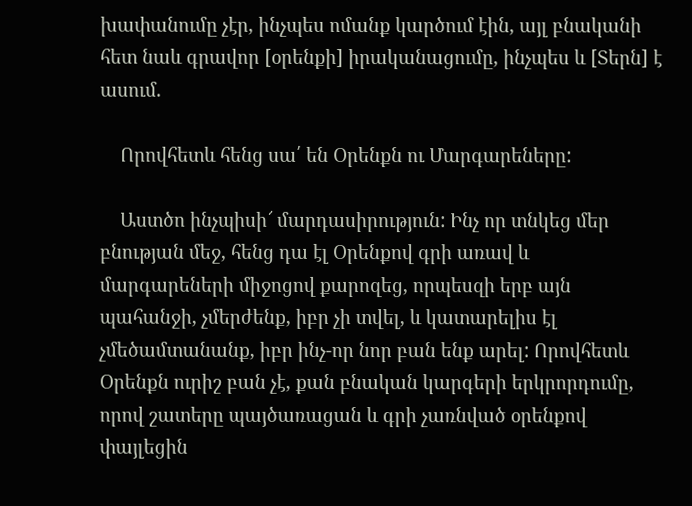խափանումը չէր, ինչպես ոմանք կարծում էին, այլ բնականի հետ նաև գրավոր [օրենքի] իրականացումը, ինչպես և [Տերն] է ասում.

    Որովհետև հենց սա՛ են Օրենքն ու Մարգարեները:

    Աստծո ինչպիսի՜ մարդասիրություն: Ինչ որ տնկեց մեր բնության մեջ, հենց դա էլ Օրենքով գրի առավ և մարգարեների միջոցով քարոզեց, որպեսզի երբ այն պահանջի, չմերժենք, իբր չի տվել, և կատարելիս էլ չմեծամտանանք, իբր ինչ-որ նոր բան ենք արել: Որովհետև Օրենքն ուրիշ բան չէ, քան բնական կարգերի երկրորդումը, որով շատերը պայծառացան և գրի չառնված օրենքով փայլեցին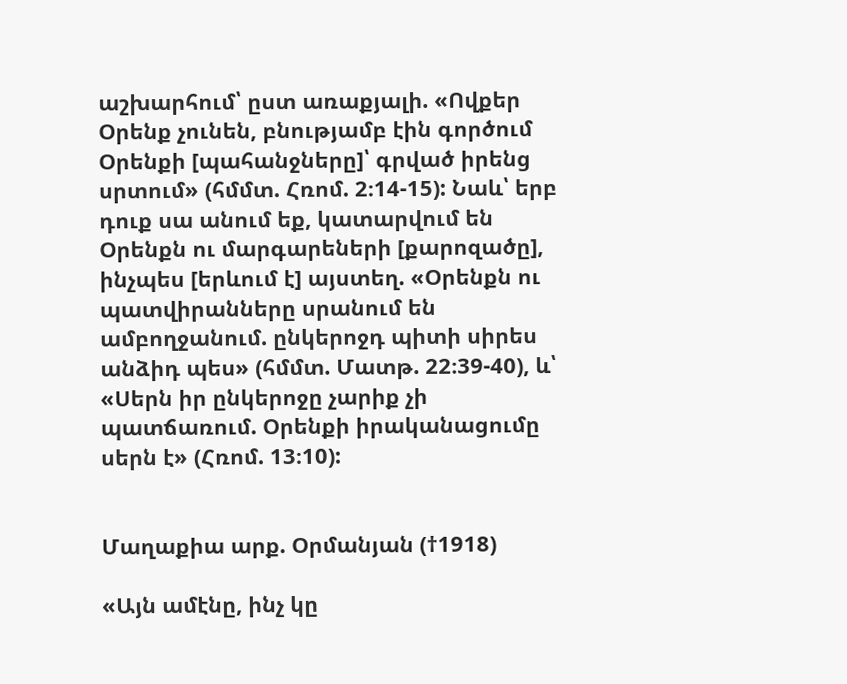աշխարհում՝ ըստ առաքյալի. «Ովքեր Օրենք չունեն, բնությամբ էին գործում Օրենքի [պահանջները]՝ գրված իրենց սրտում» (հմմտ. Հռոմ. 2։14-15): Նաև՝ երբ դուք սա անում եք, կատարվում են Օրենքն ու մարգարեների [քարոզածը], ինչպես [երևում է] այստեղ. «Օրենքն ու պատվիրանները սրանում են ամբողջանում. ընկերոջդ պիտի սիրես անձիդ պես» (հմմտ. Մատթ. 22։39-40), և՝ «Սերն իր ընկերոջը չարիք չի պատճառում. Օրենքի իրականացումը սերն է» (Հռոմ. 13։10):


Մաղաքիա արք. Օրմանյան (†1918)

«Այն ամէնը, ինչ կը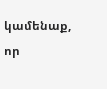կամենաք, որ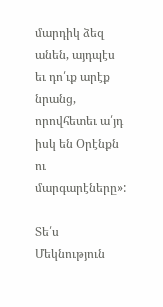մարդիկ ձեզ անեն, այդպէս եւ դո՛ւք արէք նրանց, որովհետեւ ա՛յդ իսկ են Օրէնքն ու մարգարէները»:

Տե՛ս Մեկնություն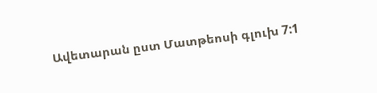Ավետարան ըստ Մատթեոսի գլուխ 7:1